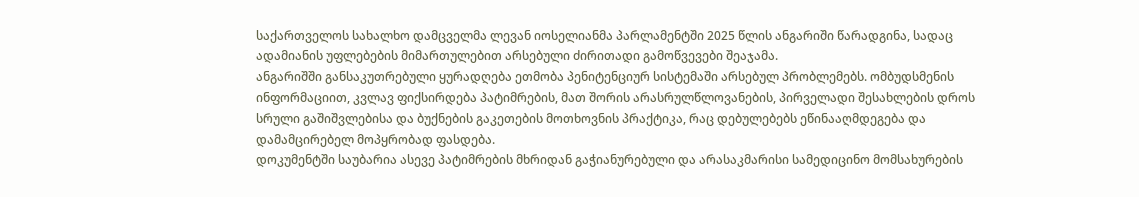საქართველოს სახალხო დამცველმა ლევან იოსელიანმა პარლამენტში 2025 წლის ანგარიში წარადგინა, სადაც ადამიანის უფლებების მიმართულებით არსებული ძირითადი გამოწვევები შეაჯამა.
ანგარიშში განსაკუთრებული ყურადღება ეთმობა პენიტენციურ სისტემაში არსებულ პრობლემებს. ომბუდსმენის ინფორმაციით, კვლავ ფიქსირდება პატიმრების, მათ შორის არასრულწლოვანების, პირველადი შესახლების დროს სრული გაშიშვლებისა და ბუქნების გაკეთების მოთხოვნის პრაქტიკა, რაც დებულებებს ეწინააღმდეგება და დამამცირებელ მოპყრობად ფასდება.
დოკუმენტში საუბარია ასევე პატიმრების მხრიდან გაჭიანურებული და არასაკმარისი სამედიცინო მომსახურების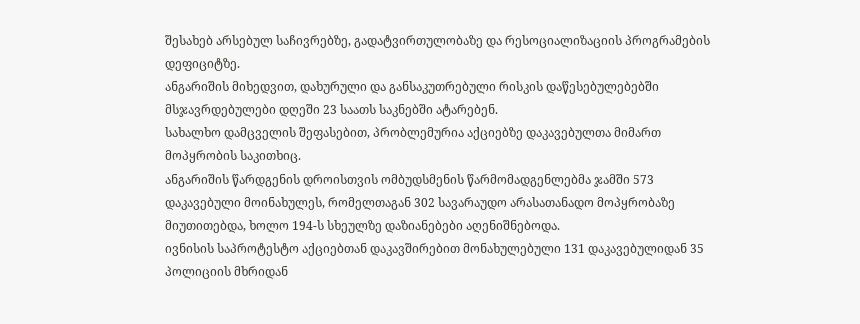შესახებ არსებულ საჩივრებზე, გადატვირთულობაზე და რესოციალიზაციის პროგრამების დეფიციტზე.
ანგარიშის მიხედვით, დახურული და განსაკუთრებული რისკის დაწესებულებებში მსჯავრდებულები დღეში 23 საათს საკნებში ატარებენ.
სახალხო დამცველის შეფასებით, პრობლემურია აქციებზე დაკავებულთა მიმართ მოპყრობის საკითხიც.
ანგარიშის წარდგენის დროისთვის ომბუდსმენის წარმომადგენლებმა ჯამში 573 დაკავებული მოინახულეს, რომელთაგან 302 სავარაუდო არასათანადო მოპყრობაზე მიუთითებდა, ხოლო 194-ს სხეულზე დაზიანებები აღენიშნებოდა.
ივნისის საპროტესტო აქციებთან დაკავშირებით მონახულებული 131 დაკავებულიდან 35 პოლიციის მხრიდან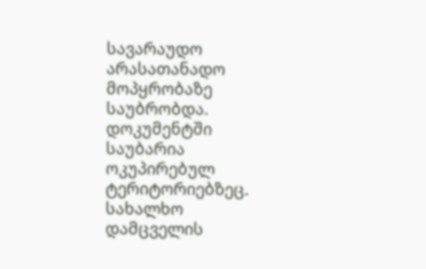სავარაუდო არასათანადო მოპყრობაზე საუბრობდა.
დოკუმენტში საუბარია ოკუპირებულ ტერიტორიებზეც. სახალხო დამცველის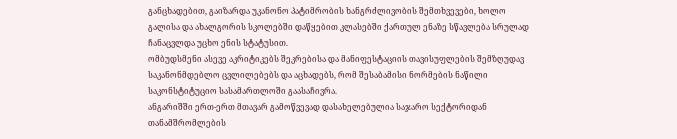განცხადებით, გაიზარდა უკანონო პატიმრობის ხანგრძლივობის შემთხვევები, ხოლო გალისა და ახალგორის სკოლებში დაწყებით კლასებში ქართულ ენაზე სწავლება სრულად ჩანაცვლდა უცხო ენის სტატუსით.
ომბუდსმენი ასევე აკრიტიკებს შეკრებისა და მანიფესტაციის თავისუფლების შემზღუდავ საკანონმდებლო ცვლილებებს და აცხადებს, რომ შესაბამისი ნორმების ნაწილი საკონსტიტუციო სასამართლოში გაასაჩივრა.
ანგარიშში ერთ-ერთ მთავარ გამოწვევად დასახელებულია საჯარო სექტორიდან თანამშრომლების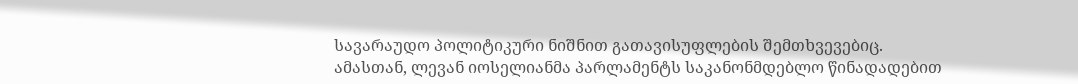სავარაუდო პოლიტიკური ნიშნით გათავისუფლების შემთხვევებიც.
ამასთან, ლევან იოსელიანმა პარლამენტს საკანონმდებლო წინადადებით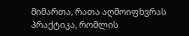მიმართა, რათა აღმოიფხვრას პრაქტიკა, რომლის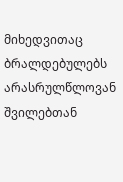მიხედვითაც ბრალდებულებს არასრულწლოვან შვილებთან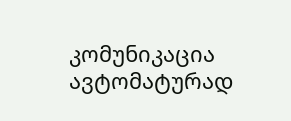კომუნიკაცია ავტომატურად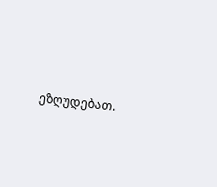ეზღუდებათ.